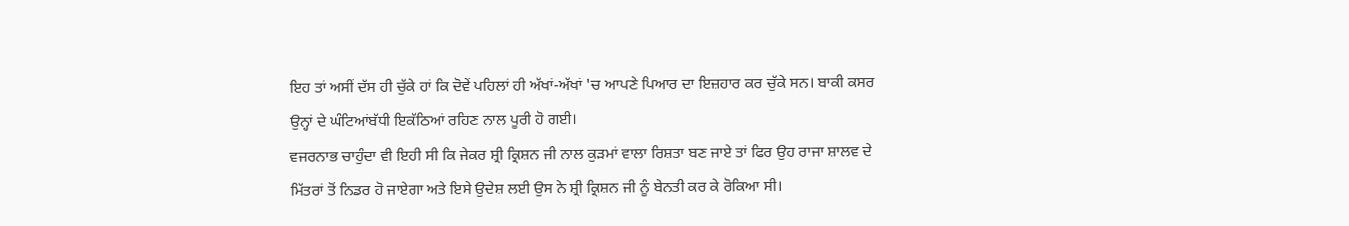ਇਹ ਤਾਂ ਅਸੀਂ ਦੱਸ ਹੀ ਚੁੱਕੇ ਹਾਂ ਕਿ ਦੋਵੇਂ ਪਹਿਲਾਂ ਹੀ ਅੱਖਾਂ-ਅੱਖਾਂ 'ਚ ਆਪਣੇ ਪਿਆਰ ਦਾ ਇਜ਼ਹਾਰ ਕਰ ਚੁੱਕੇ ਸਨ। ਬਾਕੀ ਕਸਰ ਉਨ੍ਹਾਂ ਦੇ ਘੰਟਿਆਂਬੱਧੀ ਇਕੱਠਿਆਂ ਰਹਿਣ ਨਾਲ ਪੂਰੀ ਹੋ ਗਈ।
ਵਜਰਨਾਭ ਚਾਹੁੰਦਾ ਵੀ ਇਹੀ ਸੀ ਕਿ ਜੇਕਰ ਸ਼੍ਰੀ ਕ੍ਰਿਸ਼ਨ ਜੀ ਨਾਲ ਕੁੜਮਾਂ ਵਾਲਾ ਰਿਸ਼ਤਾ ਬਣ ਜਾਏ ਤਾਂ ਫਿਰ ਉਹ ਰਾਜਾ ਸ਼ਾਲਵ ਦੇ ਮਿੱਤਰਾਂ ਤੋਂ ਨਿਡਰ ਹੋ ਜਾਏਗਾ ਅਤੇ ਇਸੇ ਉਦੇਸ਼ ਲਈ ਉਸ ਨੇ ਸ਼੍ਰੀ ਕ੍ਰਿਸ਼ਨ ਜੀ ਨੂੰ ਬੇਨਤੀ ਕਰ ਕੇ ਰੋਕਿਆ ਸੀ।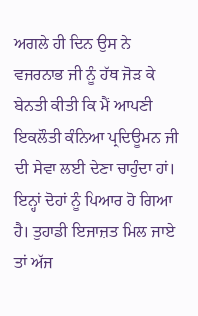ਅਗਲੇ ਹੀ ਦਿਨ ਉਸ ਨੇ ਵਜਰਨਾਭ ਜੀ ਨੂੰ ਹੱਥ ਜੋੜ ਕੇ ਬੇਨਤੀ ਕੀਤੀ ਕਿ ਮੈਂ ਆਪਣੀ ਇਕਲੌਤੀ ਕੰਨਿਆ ਪ੍ਰਦਿਊਮਨ ਜੀ ਦੀ ਸੇਵਾ ਲਈ ਦੇਣਾ ਚਾਹੁੰਦਾ ਹਾਂ। ਇਨ੍ਹਾਂ ਦੋਹਾਂ ਨੂੰ ਪਿਆਰ ਹੋ ਗਿਆ ਹੈ। ਤੁਹਾਡੀ ਇਜਾਜ਼ਤ ਮਿਲ ਜਾਏ ਤਾਂ ਅੱਜ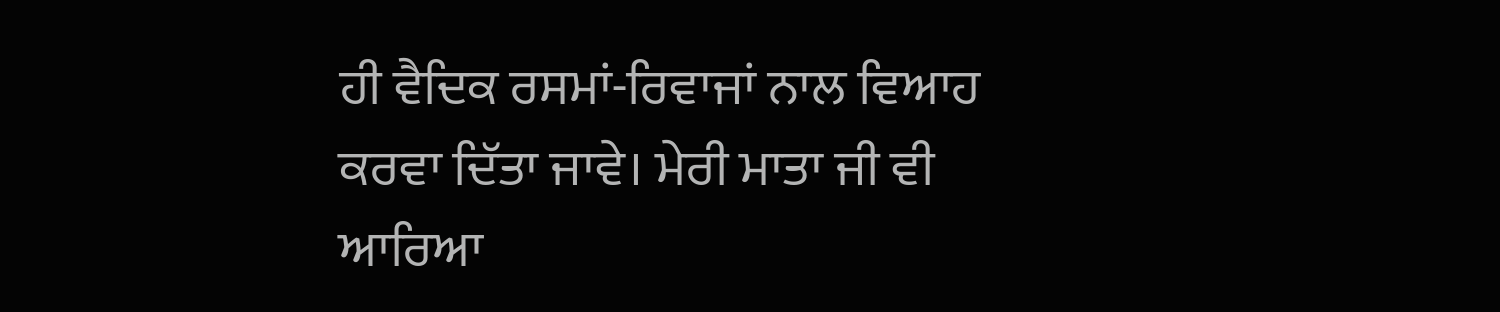ਹੀ ਵੈਦਿਕ ਰਸਮਾਂ-ਰਿਵਾਜਾਂ ਨਾਲ ਵਿਆਹ ਕਰਵਾ ਦਿੱਤਾ ਜਾਵੇ। ਮੇਰੀ ਮਾਤਾ ਜੀ ਵੀ ਆਰਿਆ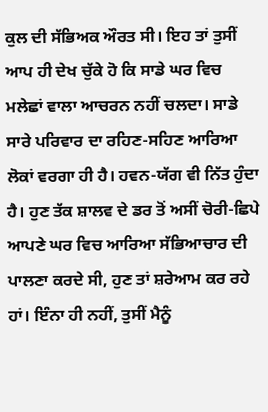ਕੁਲ ਦੀ ਸੱਭਿਅਕ ਔਰਤ ਸੀ। ਇਹ ਤਾਂ ਤੁਸੀਂ ਆਪ ਹੀ ਦੇਖ ਚੁੱਕੇ ਹੋ ਕਿ ਸਾਡੇ ਘਰ ਵਿਚ ਮਲੇਛਾਂ ਵਾਲਾ ਆਚਰਨ ਨਹੀਂ ਚਲਦਾ। ਸਾਡੇ ਸਾਰੇ ਪਰਿਵਾਰ ਦਾ ਰਹਿਣ-ਸਹਿਣ ਆਰਿਆ ਲੋਕਾਂ ਵਰਗਾ ਹੀ ਹੈ। ਹਵਨ-ਯੱਗ ਵੀ ਨਿੱਤ ਹੁੰਦਾ ਹੈ। ਹੁਣ ਤੱਕ ਸ਼ਾਲਵ ਦੇ ਡਰ ਤੋਂ ਅਸੀਂ ਚੋਰੀ-ਛਿਪੇ ਆਪਣੇ ਘਰ ਵਿਚ ਆਰਿਆ ਸੱਭਿਆਚਾਰ ਦੀ ਪਾਲਣਾ ਕਰਦੇ ਸੀ, ਹੁਣ ਤਾਂ ਸ਼ਰੇਆਮ ਕਰ ਰਹੇ ਹਾਂ। ਇੰਨਾ ਹੀ ਨਹੀਂ, ਤੁਸੀਂ ਮੈਨੂੰ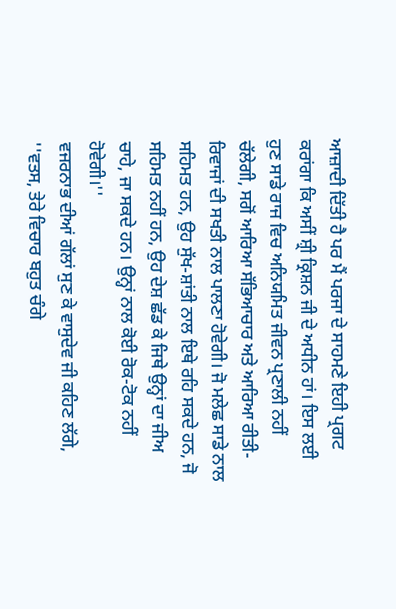ਆਜ਼ਾਦੀ ਦਿੱਤੀ ਹੈ ਪਰ ਮੈਂ ਪਰਜਾ ਦੇ ਸਾਹਮਣੇ ਇਹੀ ਪ੍ਰਗਟ ਕਰਾਂਗਾ ਕਿ ਅਸੀਂ ਸ਼੍ਰੀ ਕ੍ਰਿਸ਼ਨ ਜੀ ਦੇ ਅਧੀਨ ਹਾਂ। ਇਸ ਲਈ ਹੁਣ ਸਾਡੇ ਰਾਜ ਵਿਚ ਅਨਿਯਮਿਤ ਜੀਵਨ ਪ੍ਰਣਾਲੀ ਨਹੀਂ ਚੱਲੇਗੀ, ਸਗੋਂ ਆਰਿਆ ਸੱਭਿਆਚਾਰ ਅਤੇ ਆਰਿਆ ਰੀਤੀ-ਰਿਵਾਜਾਂ ਦੀ ਸਖਤੀ ਨਾਲ ਪਾਲਣਾ ਹੋਵੇਗੀ। ਜੋ ਮਲੇਛ ਸਾਡੇ ਨਾਲ ਸਹਿਮਤ ਹਨ, ਉਹ ਸੁੱਖ-ਸ਼ਾਂਤੀ ਨਾਲ ਇਥੇ ਰਹਿ ਸਕਦੇ ਹਨ, ਜੋ ਸਹਿਮਤ ਨਹੀਂ ਹਨ, ਉਹ ਦੇਸ਼ ਛੱਡ ਕੇ ਜਿਥੇ ਉਨ੍ਹਾਂ ਦਾ ਜੀਅ ਚਾਹੇ, ਜਾ ਸਕਦੇ ਹਨ। ਉਨ੍ਹਾਂ ਨਾਲ ਕੋਈ ਰੋਕ-ਟੋਕ ਨਹੀਂ ਹੋਵੇਗੀ।''
ਵਜਰਨਾਭ ਦੀਆਂ ਗੱਲਾਂ ਸੁਣ ਕੇ ਵਾਸੁਦੇਵ ਜੀ ਕਹਿਣ ਲੱਗੇ, ''ਵਤਸ, ਤੇਰੇ ਵਿਚਾਰ ਬਹੁਤ ਚੰਗੇ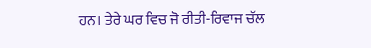ਹਨ। ਤੇਰੇ ਘਰ ਵਿਚ ਜੋ ਰੀਤੀ-ਰਿਵਾਜ ਚੱਲ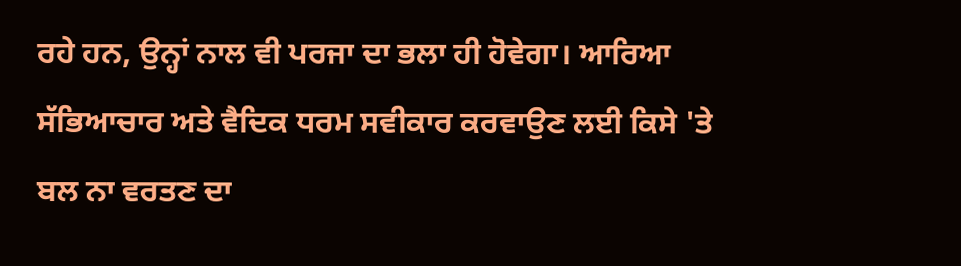ਰਹੇ ਹਨ, ਉਨ੍ਹਾਂ ਨਾਲ ਵੀ ਪਰਜਾ ਦਾ ਭਲਾ ਹੀ ਹੋਵੇਗਾ। ਆਰਿਆ ਸੱਭਿਆਚਾਰ ਅਤੇ ਵੈਦਿਕ ਧਰਮ ਸਵੀਕਾਰ ਕਰਵਾਉਣ ਲਈ ਕਿਸੇ 'ਤੇ ਬਲ ਨਾ ਵਰਤਣ ਦਾ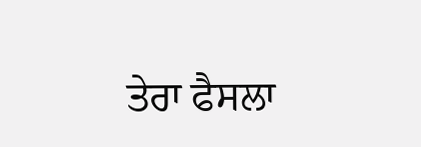ਤੇਰਾ ਫੈਸਲਾ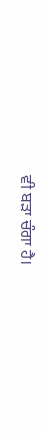ਵੀ ਬੜਾ ਚੰਗਾ ਹੈ।